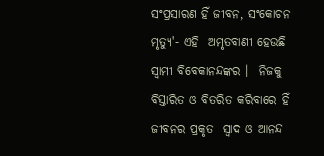ସଂପ୍ରସାରଣ ହିଁ ଜୀବନ, ସଂକୋଚନ ମୃତ୍ୟୁ'- ଏହି  ଅମୃତବାଣୀ ହେଉଛି ସ୍ୱାମୀ ବିବେକାନନ୍ଦଙ୍କର ।  ନିଜକୁ ବିସ୍ତାରିତ ଓ ବିତରିତ କରିବାରେ ହିଁ ଜୀବନର ପ୍ରକୃତ  ସ୍ୱାଦ ଓ ଆନନ୍ଦ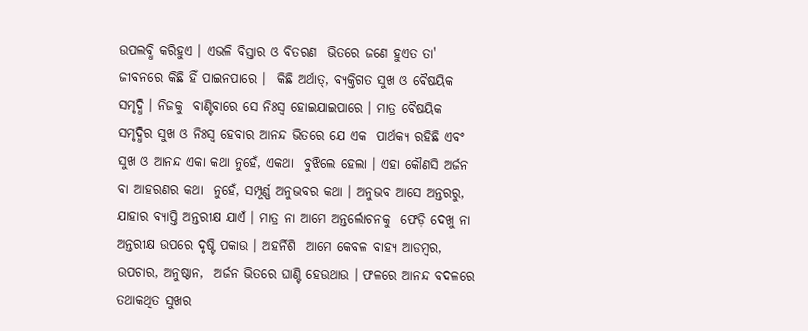ଉପଲବ୍ଧି କରିହୁଏ । ଏଭଳି ବିସ୍ତାର ଓ ବିତରଣ  ଭିତରେ ଜଣେ ହୁଏତ ତା' ଜୀବନରେ କିଛି ହିଁ ପାଇନପାରେ ।  କିଛି ଅର୍ଥାତ୍‌, ବ୍ୟକ୍ତିଗତ ସୁଖ ଓ ବୈଷୟିକ ସମୃଦ୍ଧି । ନିଜକୁ  ବାଣ୍ଟିବାରେ ସେ ନିଃସ୍ୱ ହୋଇଯାଇପାରେ । ମାତ୍ର ବୈଷୟିକ  ସମୃଦ୍ଧିର ସୁଖ ଓ ନିଃସ୍ୱ ହେବାର ଆନନ୍ଦ ଭିତରେ ଯେ ଏକ  ପାର୍ଥକ୍ୟ ରହିଛି ଏବଂ ସୁଖ ଓ ଆନନ୍ଦ ଏକା କଥା ନୁହେଁ, ଏକଥା  ବୁଝିଲେ ହେଲା । ଏହା କୌଣସି ଅର୍ଜନ ବା ଆହରଣର କଥା  ନୁହେଁ, ସମ୍ପୂର୍ଣ୍ଣ ଅନୁଭବର କଥା । ଅନୁଭବ ଆସେ ଅନ୍ତରରୁ,  ଯାହାର ବ୍ୟାପ୍ତି ଅନ୍ତରୀକ୍ଷ ଯାଏଁ । ମାତ୍ର ନା ଆମେ ଅନ୍ତର୍ଲୋଚନକୁ  ଫେଡ଼ି ଦେଖୁ ନା ଅନ୍ତରୀକ୍ଷ ଉପରେ ଦୃଷ୍ଟି ପକାଉ । ଅହର୍ନିଶି  ଆମେ କେବଳ ବାହ୍ୟ ଆଡମ୍ବର, ଉପଚାର, ଅନୁଷ୍ଠାନ,  ଅର୍ଜନ ଭିତରେ ଘାଣ୍ଟି ହେଉଥାଉ । ଫଳରେ ଆନନ୍ଦ ବଦଳରେ  ତଥାକଥିତ ସୁଖର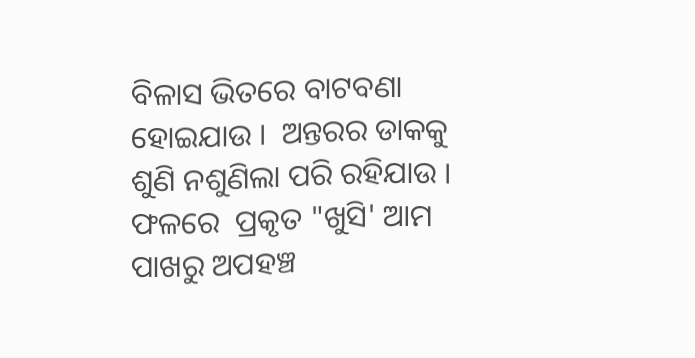ବିଳାସ ଭିତରେ ବାଟବଣା ହୋଇଯାଉ ।  ଅନ୍ତରର ଡାକକୁ ଶୁଣି ନଶୁଣିଲା ପରି ରହିଯାଉ । ଫଳରେ  ପ୍ରକୃତ "ଖୁସି' ଆମ ପାଖରୁ ଅପହଞ୍ଚ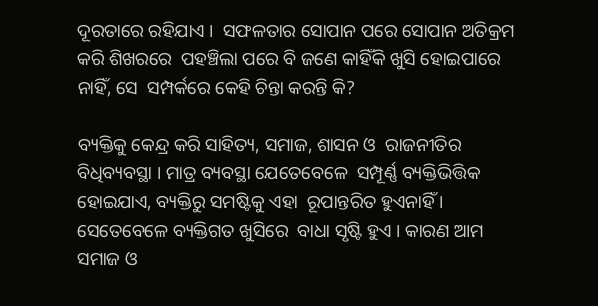ଦୂରତାରେ ରହିଯାଏ ।  ସଫଳତାର ସୋପାନ ପରେ ସୋପାନ ଅତିକ୍ରମ କରି ଶିଖରରେ  ପହଞ୍ଚିଲା ପରେ ବି ଜଣେ କାହିଁକି ଖୁସି ହୋଇପାରେ ନାହିଁ, ସେ  ସମ୍ପର୍କରେ କେହି ଚିନ୍ତା କରନ୍ତି କି?

ବ୍ୟକ୍ତିକୁ କେନ୍ଦ୍ର କରି ସାହିତ୍ୟ, ସମାଜ, ଶାସନ ଓ  ରାଜନୀତିର ବିଧିବ୍ୟବସ୍ଥା । ମାତ୍ର ବ୍ୟବସ୍ଥା ଯେତେବେଳେ  ସମ୍ପୂର୍ଣ୍ଣ ବ୍ୟକ୍ତିଭିତ୍ତିକ ହୋଇଯାଏ, ବ୍ୟକ୍ତିରୁ ସମଷ୍ଟିକୁ ଏହା  ରୂପାନ୍ତରିତ ହୁଏନାହିଁ । ସେତେବେଳେ ବ୍ୟକ୍ତିଗତ ଖୁସିରେ  ବାଧା ସୃଷ୍ଟି ହୁଏ । କାରଣ ଆମ ସମାଜ ଓ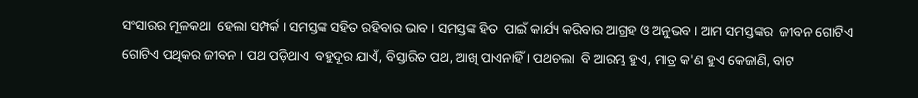ସଂସାରର ମୂଳକଥା  ହେଲା ସମ୍ପର୍କ । ସମସ୍ତଙ୍କ ସହିତ ରହିବାର ଭାବ । ସମସ୍ତଙ୍କ ହିତ  ପାଇଁ କାର୍ଯ୍ୟ କରିବାର ଆଗ୍ରହ ଓ ଅନୁଭବ । ଆମ ସମସ୍ତଙ୍କର  ଜୀବନ ଗୋଟିଏ ଗୋଟିଏ ପଥିକର ଜୀବନ । ପଥ ପଡ଼ିଥାଏ  ବହୁଦୂର ଯାଏଁ, ବିସ୍ତାରିତ ପଥ, ଆଖି ପାଏନାହିଁ । ପଥଚଲା  ବି ଆରମ୍ଭ ହୁଏ, ମାତ୍ର କ'ଣ ହୁଏ କେଜାଣି, ବାଟ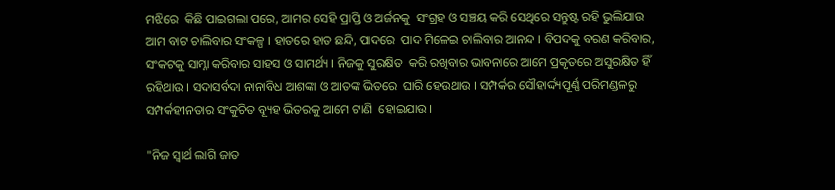ମଝିରେ  କିଛି ପାଇଗଲା ପରେ, ଆମର ସେହି ପ୍ରାପ୍ତି ଓ ଅର୍ଜନକୁ  ସଂଗ୍ରହ ଓ ସଞ୍ଚୟ କରି ସେଥିରେ ସନ୍ତୁଷ୍ଟ ରହି ଭୁଲିଯାଉ  ଆମ ବାଟ ଚାଲିବାର ସଂକଳ୍ପ । ହାତରେ ହାତ ଛନ୍ଦି, ପାଦରେ  ପାଦ ମିଳେଇ ଚାଲିବାର ଆନନ୍ଦ । ବିପଦକୁ ବରଣ କରିବାର,  ସଂକଟକୁ ସାମ୍ନା କରିବାର ସାହସ ଓ ସାମର୍ଥ୍ୟ । ନିଜକୁ ସୁରକ୍ଷିତ  କରି ରଖିବାର ଭାବନାରେ ଆମେ ପ୍ରକୃତରେ ଅସୁରକ୍ଷିତ ହିଁ  ରହିଥାଉ । ସଦାସର୍ବଦା ନାନାବିଧ ଆଶଙ୍କା ଓ ଆତଙ୍କ ଭିତରେ  ଘାରି ହେଉଥାଉ । ସମ୍ପର୍କର ସୌହାର୍ଦ୍ଦ୍ୟପୂର୍ଣ୍ଣ ପରିମଣ୍ଡଳରୁ ସମ୍ପର୍କହୀନତାର ସଂକୁଚିତ ବ୍ୟୂହ ଭିତରକୁ ଆମେ ଟାଣି  ହୋଇଯାଉ ।

"ନିଜ ସ୍ୱାର୍ଥ ଲାଗି ଜାତ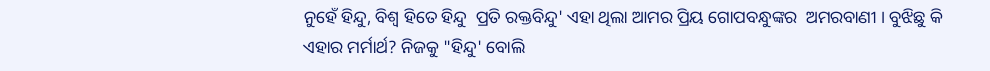ନୁହେଁ ହିନ୍ଦୁ, ବିଶ୍ୱ ହିତେ ହିନ୍ଦୁ  ପ୍ରତି ରକ୍ତବିନ୍ଦୁ' ଏହା ଥିଲା ଆମର ପ୍ରିୟ ଗୋପବନ୍ଧୁଙ୍କର  ଅମରବାଣୀ । ବୁଝିଛୁ କି ଏହାର ମର୍ମାର୍ଥ? ନିଜକୁ "ହିନ୍ଦୁ' ବୋଲି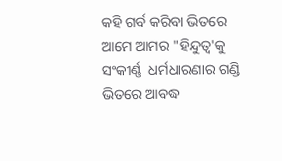କହି ଗର୍ବ କରିବା ଭିତରେ ଆମେ ଆମର "ହିନ୍ଦୁତ୍ୱ'କୁ ସଂକୀର୍ଣ୍ଣ  ଧର୍ମଧାରଣାର ଗଣ୍ଡି ଭିତରେ ଆବଦ୍ଧ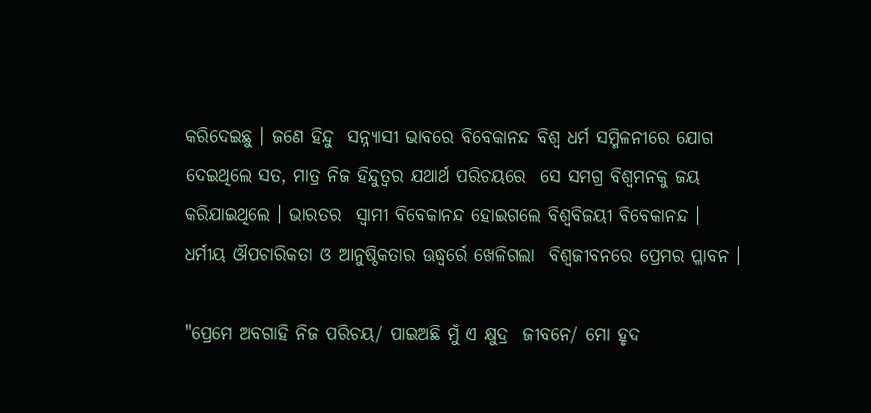କରିଦେଇଛୁ । ଜଣେ ହିନ୍ଦୁ  ସନ୍ନ୍ୟାସୀ ଭାବରେ ବିବେକାନନ୍ଦ ବିଶ୍ୱ ଧର୍ମ ସମ୍ମିଳନୀରେ ଯୋଗ  ଦେଇଥିଲେ ସତ, ମାତ୍ର ନିଜ ହିନ୍ଦୁତ୍ୱର ଯଥାର୍ଥ ପରିଚୟରେ  ସେ ସମଗ୍ର ବିଶ୍ୱମନକୁ ଜୟ କରିଯାଇଥିଲେ । ଭାରତର  ସ୍ୱାମୀ ବିବେକାନନ୍ଦ ହୋଇଗଲେ ବିଶ୍ୱବିଜୟୀ ବିବେକାନନ୍ଦ ।  ଧର୍ମୀୟ ଔପଚାରିକତା ଓ ଆନୁଷ୍ଠିକତାର ଊଦ୍ଧ୍ୱର୍ରେ ଖେଳିଗଲା  ବିଶ୍ୱଜୀବନରେ ପ୍ରେମର ପ୍ଳାବନ ।

"ପ୍ରେମେ ଅବଗାହି ନିଜ ପରିଚୟ/ ପାଇଅଛି ମୁଁ ଏ କ୍ଷୁଦ୍ର  ଜୀବନେ/ ମୋ ହୃଦ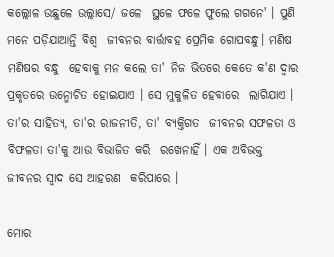କଲ୍ଲୋଳ ଉଛୁଳେ ଉଲ୍ଲାସେ/ ଜଳେ  ସ୍ଥଳେ ଫଳେ ଫୁଲେ ଗଗନେ' । ପୁଣି ମନେ ପଡ଼ିଯାଆନ୍ତି ବିଶ୍ୱ  ଜୀବନର ବାର୍ତ୍ତାବହ ପ୍ରେମିକ ଗୋପବନ୍ଧୁ। ମଣିଷ ମଣିଷର ବନ୍ଧୁ  ହେବାକୁ ମନ କଲେ ତା' ନିଜ ଭିତରେ କେତେ କ'ଣ ଦ୍ୱାର  ପ୍ରକୃତରେ ଉନ୍ମୋଚିତ ହୋଇଯାଏ । ସେ ମୁକୁଳିତ ହେବାରେ  ଲାଗିଯାଏ । ତା'ର ସାହିତ୍ୟ, ତା'ର ରାଜନୀତି, ତା' ବ୍ୟକ୍ତିଗତ  ଜୀବନର ସଫଳତା ଓ ବିଫଳତା ତା'କୁ ଆଉ ବିଭାଜିତ କରି  ରଖେନାହିଁ । ଏକ ଅବିଭକ୍ତ ଜୀବନର ସ୍ୱାଦ ସେ ଆହରଣ  କରିପାରେ ।

ମୋର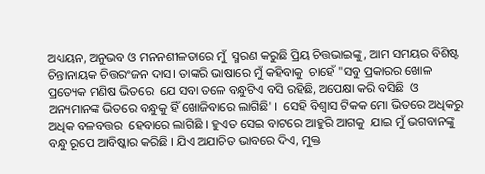ଅଧ୍ୟୟନ, ଅନୁଭବ ଓ ମନନଶୀଳତାରେ ମୁଁ  ସ୍ମରଣ କରୁଛି ପ୍ରିୟ ଚିତ୍ତଭାଇଙ୍କୁ, ଆମ ସମୟର ବିଶିଷ୍ଟ  ଚିନ୍ତାନାୟକ ଚିତ୍ତରଂଜନ ଦାସ। ତାଙ୍କରି ଭାଷାରେ ମୁଁ କହିବାକୁ  ଚାହେଁ "ସବୁ ପ୍ରକାରର ଖୋଳ ପ୍ରତ୍ୟେକ ମଣିଷ ଭିତରେ  ଯେ ସବା ତଳେ ବନ୍ଧୁଟିଏ ବସି ରହିଛି, ଅପେକ୍ଷା କରି ବସିଛି  ଓ ଅନ୍ୟମାନଙ୍କ ଭିତରେ ବନ୍ଧୁକୁ ହିଁ ଖୋଜିବାରେ ଲାଗିଛି' ।  ସେହି ବିଶ୍ୱାସ ଟିକକ ମୋ ଭିତରେ ଅଧିକରୁ ଅଧିକ ବଳବତ୍ତର  ହେବାରେ ଲାଗିଛି । ହୁଏତ ସେଇ ବାଟରେ ଆହୁରି ଆଗକୁ  ଯାଇ ମୁଁ ଭଗବାନଙ୍କୁ ବନ୍ଧୁ ରୂପେ ଆବିଷ୍କାର କରିଛି । ଯିଏ ଅଯାଚିତ ଭାବରେ ଦିଏ, ମୁକ୍ତ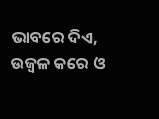ଭାବରେ ଦିଏ, ଉଜ୍ୱଳ କରେ ଓ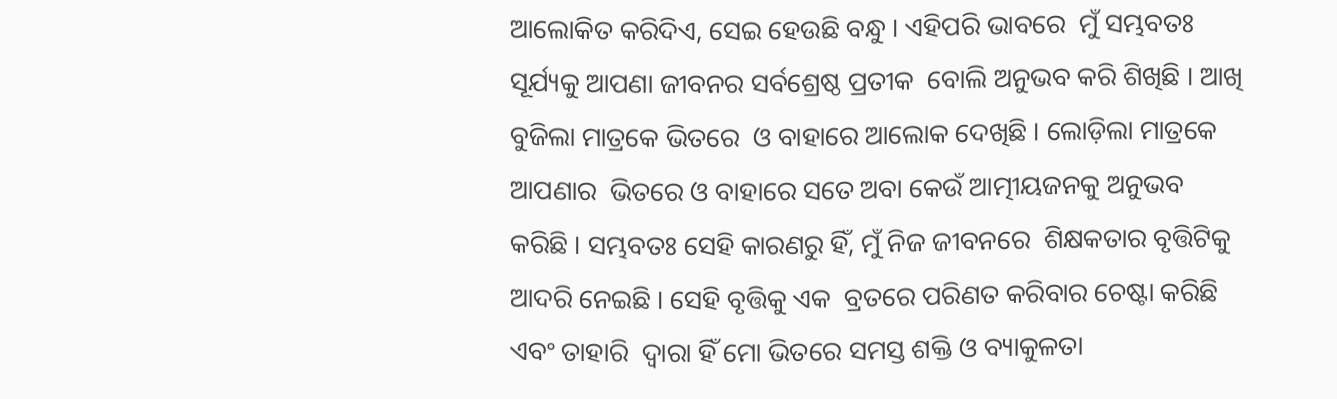ଆଲୋକିତ କରିଦିଏ, ସେଇ ହେଉଛି ବନ୍ଧୁ । ଏହିପରି ଭାବରେ  ମୁଁ ସମ୍ଭବତଃ ସୂର୍ଯ୍ୟକୁ ଆପଣା ଜୀବନର ସର୍ବଶ୍ରେଷ୍ଠ ପ୍ରତୀକ  ବୋଲି ଅନୁଭବ କରି ଶିଖିଛି । ଆଖି ବୁଜିଲା ମାତ୍ରକେ ଭିତରେ  ଓ ବାହାରେ ଆଲୋକ ଦେଖିଛି । ଲୋଡ଼ିଲା ମାତ୍ରକେ ଆପଣାର  ଭିତରେ ଓ ବାହାରେ ସତେ ଅବା କେଉଁ ଆତ୍ମୀୟଜନକୁ ଅନୁଭବ  କରିଛି । ସମ୍ଭବତଃ ସେହି କାରଣରୁ ହିଁ, ମୁଁ ନିଜ ଜୀବନରେ  ଶିକ୍ଷକତାର ବୃତ୍ତିଟିକୁ ଆଦରି ନେଇଛି । ସେହି ବୃତ୍ତିକୁ ଏକ  ବ୍ରତରେ ପରିଣତ କରିବାର ଚେଷ୍ଟା କରିଛି ଏବଂ ତାହାରି  ଦ୍ୱାରା ହିଁ ମୋ ଭିତରେ ସମସ୍ତ ଶକ୍ତି ଓ ବ୍ୟାକୁଳତା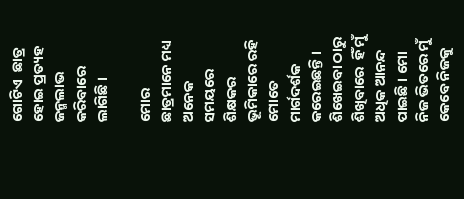ଗୋଟିଏ  ଛାତ୍ର ହୋଇ ପ୍ରତ୍ୟହ ଜନ୍ମଲାଭ କରିବାରେ ଲାଗିଛି ।

ମୋର ଛାତ୍ରମାନେ ମଧ୍ୟ ଅନେକ ସମୟରେ ଶିକ୍ଷକର ଭୂମିକାରେ ରହି  ମୋତେ ମାର୍ଗଦର୍ଶକ କରେଇଛନ୍ତି । ଶିଖେଇବା ଠାରୁ ଶିଖିବାରେ  ହିଁ ମୁଁ ଅଧିକ ଆନନ୍ଦ ପାଇଛି । ମୋ ନିଜ ଭିତରେ ମୁଁ କେବେ ନିଜକୁ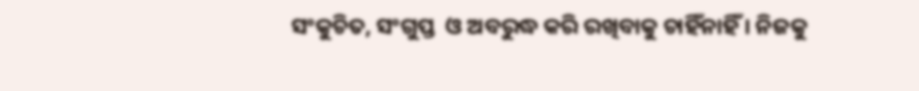ସଂକୁଚିତ, ସଂଗୁପ୍ତ  ଓ ଅବରୁଦ୍ଧ କରି ରଖିବାକୁ ଚାହିଁନାହିଁ । ନିଜକୁ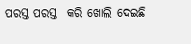ପରସ୍ତ ପରସ୍ତ  କରି ଖୋଲି ଦେଇଛି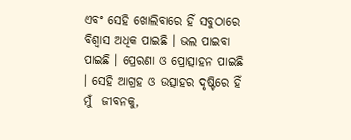ଏବଂ ସେହି ଖୋଲିବାରେ ହିଁ ସବୁଠାରେ  ବିଶ୍ୱାସ ଅଧିକ ପାଇଛି । ଭଲ ପାଇବା ପାଇଛି । ପ୍ରେରଣା ଓ ପ୍ରୋତ୍ସାହନ ପାଇଛି । ସେହି ଆଗ୍ରହ ଓ ଉତ୍ସାହର ଦୃଷ୍ଟିରେ ହିଁ ମୁଁ  ଜୀବନକୁ,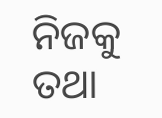ନିଜକୁ ତଥା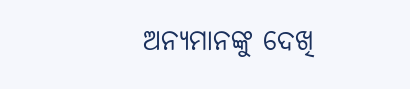ଅନ୍ୟମାନଙ୍କୁ ଦେଖି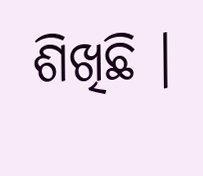ଶିଖିଛି ।